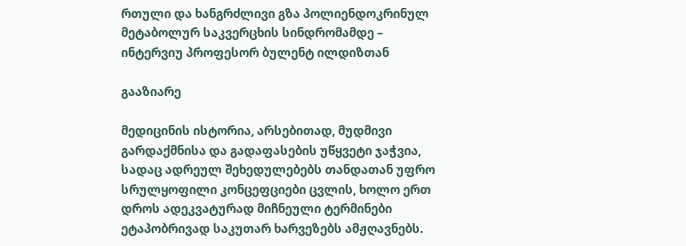რთული და ხანგრძლივი გზა პოლიენდოკრინულ მეტაბოლურ საკვერცხის სინდრომამდე – ინტერვიუ პროფესორ ბულენტ ილდიზთან

გააზიარე

მედიცინის ისტორია, არსებითად, მუდმივი გარდაქმნისა და გადაფასების უწყვეტი ჯაჭვია, სადაც ადრეულ შეხედულებებს თანდათან უფრო სრულყოფილი კონცეფციები ცვლის, ხოლო ერთ დროს ადეკვატურად მიჩნეული ტერმინები ეტაპობრივად საკუთარ ხარვეზებს ამჟღავნებს.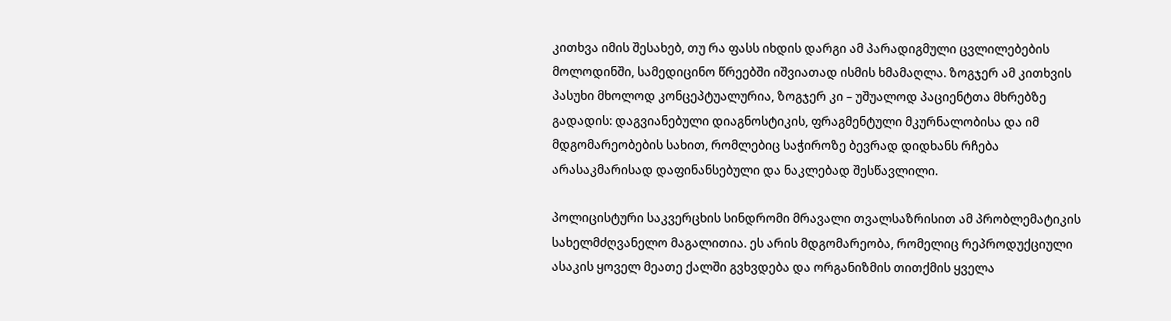კითხვა იმის შესახებ, თუ რა ფასს იხდის დარგი ამ პარადიგმული ცვლილებების მოლოდინში, სამედიცინო წრეებში იშვიათად ისმის ხმამაღლა. ზოგჯერ ამ კითხვის პასუხი მხოლოდ კონცეპტუალურია, ზოგჯერ კი – უშუალოდ პაციენტთა მხრებზე გადადის: დაგვიანებული დიაგნოსტიკის, ფრაგმენტული მკურნალობისა და იმ მდგომარეობების სახით, რომლებიც საჭიროზე ბევრად დიდხანს რჩება არასაკმარისად დაფინანსებული და ნაკლებად შესწავლილი.

პოლიცისტური საკვერცხის სინდრომი მრავალი თვალსაზრისით ამ პრობლემატიკის სახელმძღვანელო მაგალითია. ეს არის მდგომარეობა, რომელიც რეპროდუქციული ასაკის ყოველ მეათე ქალში გვხვდება და ორგანიზმის თითქმის ყველა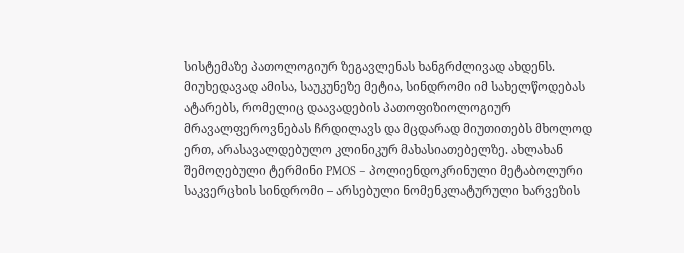სისტემაზე პათოლოგიურ ზეგავლენას ხანგრძლივად ახდენს. მიუხედავად ამისა, საუკუნეზე მეტია, სინდრომი იმ სახელწოდებას ატარებს, რომელიც დაავადების პათოფიზიოლოგიურ მრავალფეროვნებას ჩრდილავს და მცდარად მიუთითებს მხოლოდ ერთ, არასავალდებულო კლინიკურ მახასიათებელზე. ახლახან შემოღებული ტერმინი PMOS – პოლიენდოკრინული მეტაბოლური საკვერცხის სინდრომი – არსებული ნომენკლატურული ხარვეზის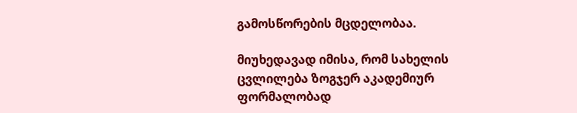გამოსწორების მცდელობაა.

მიუხედავად იმისა, რომ სახელის ცვლილება ზოგჯერ აკადემიურ ფორმალობად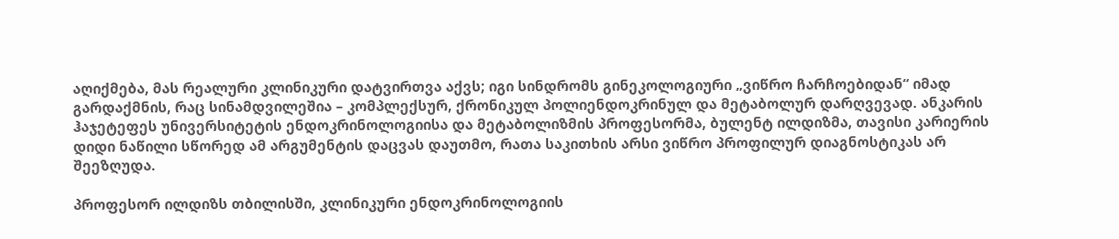აღიქმება, მას რეალური კლინიკური დატვირთვა აქვს; იგი სინდრომს გინეკოლოგიური „ვიწრო ჩარჩოებიდან“ იმად გარდაქმნის, რაც სინამდვილეშია – კომპლექსურ, ქრონიკულ პოლიენდოკრინულ და მეტაბოლურ დარღვევად. ანკარის ჰაჯეტეფეს უნივერსიტეტის ენდოკრინოლოგიისა და მეტაბოლიზმის პროფესორმა, ბულენტ ილდიზმა, თავისი კარიერის დიდი ნაწილი სწორედ ამ არგუმენტის დაცვას დაუთმო, რათა საკითხის არსი ვიწრო პროფილურ დიაგნოსტიკას არ შეეზღუდა.

პროფესორ ილდიზს თბილისში, კლინიკური ენდოკრინოლოგიის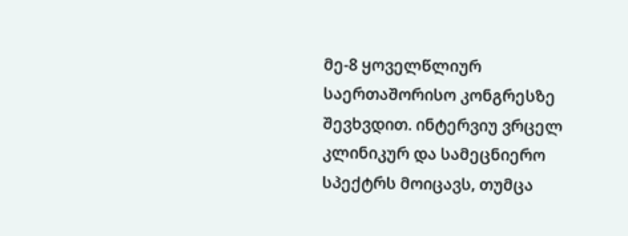მე-8 ყოველწლიურ საერთაშორისო კონგრესზე შევხვდით. ინტერვიუ ვრცელ კლინიკურ და სამეცნიერო სპექტრს მოიცავს, თუმცა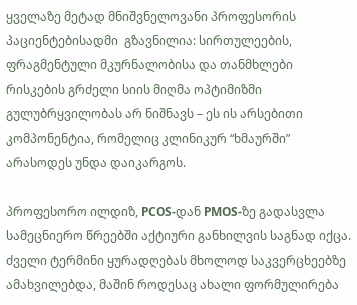ყველაზე მეტად მნიშვნელოვანი პროფესორის პაციენტებისადმი  გზავნილია: სირთულეების, ფრაგმენტული მკურნალობისა და თანმხლები რისკების გრძელი სიის მიღმა ოპტიმიზმი გულუბრყვილობას არ ნიშნავს – ეს ის არსებითი კომპონენტია, რომელიც კლინიკურ “ხმაურში” არასოდეს უნდა დაიკარგოს.

პროფესორო ილდიზ, PCOS-დან PMOS-ზე გადასვლა სამეცნიერო წრეებში აქტიური განხილვის საგნად იქცა. ძველი ტერმინი ყურადღებას მხოლოდ საკვერცხეებზე ამახვილებდა, მაშინ როდესაც ახალი ფორმულირება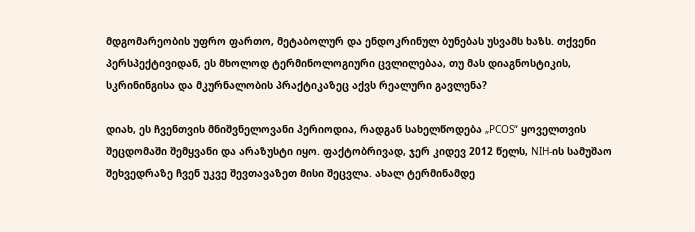მდგომარეობის უფრო ფართო, მეტაბოლურ და ენდოკრინულ ბუნებას უსვამს ხაზს. თქვენი პერსპექტივიდან, ეს მხოლოდ ტერმინოლოგიური ცვლილებაა, თუ მას დიაგნოსტიკის, სკრინინგისა და მკურნალობის პრაქტიკაზეც აქვს რეალური გავლენა?

დიახ, ეს ჩვენთვის მნიშვნელოვანი პერიოდია, რადგან სახელწოდება „PCOS“ ყოველთვის შეცდომაში შემყვანი და არაზუსტი იყო. ფაქტობრივად, ჯერ კიდევ 2012 წელს, NIH-ის სამუშაო შეხვედრაზე ჩვენ უკვე შევთავაზეთ მისი შეცვლა. ახალ ტერმინამდე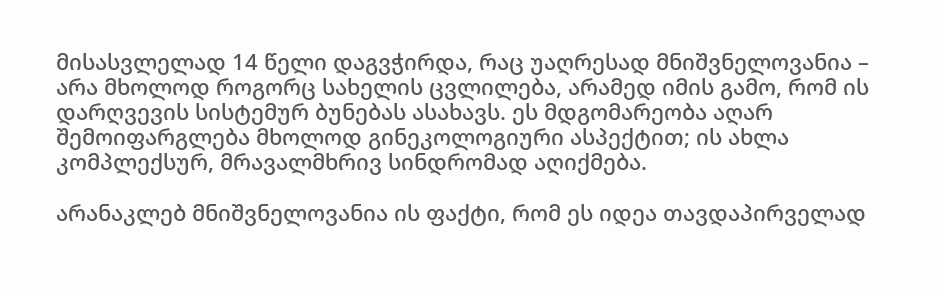მისასვლელად 14 წელი დაგვჭირდა, რაც უაღრესად მნიშვნელოვანია – არა მხოლოდ როგორც სახელის ცვლილება, არამედ იმის გამო, რომ ის დარღვევის სისტემურ ბუნებას ასახავს. ეს მდგომარეობა აღარ შემოიფარგლება მხოლოდ გინეკოლოგიური ასპექტით; ის ახლა კომპლექსურ, მრავალმხრივ სინდრომად აღიქმება.

არანაკლებ მნიშვნელოვანია ის ფაქტი, რომ ეს იდეა თავდაპირველად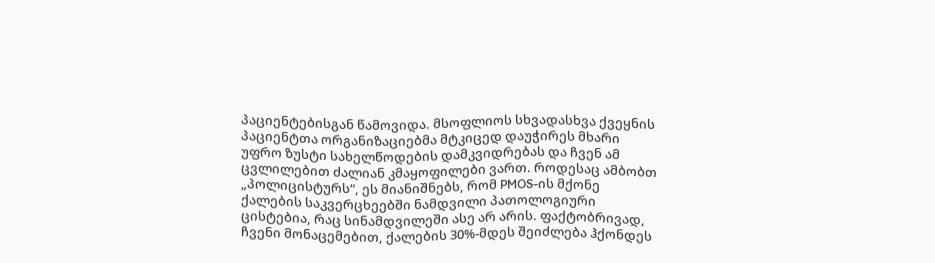პაციენტებისგან წამოვიდა. მსოფლიოს სხვადასხვა ქვეყნის პაციენტთა ორგანიზაციებმა მტკიცედ დაუჭირეს მხარი უფრო ზუსტი სახელწოდების დამკვიდრებას და ჩვენ ამ ცვლილებით ძალიან კმაყოფილები ვართ. როდესაც ამბობთ „პოლიცისტურს“, ეს მიანიშნებს, რომ PMOS-ის მქონე ქალების საკვერცხეებში ნამდვილი პათოლოგიური ცისტებია, რაც სინამდვილეში ასე არ არის. ფაქტობრივად, ჩვენი მონაცემებით, ქალების 30%-მდეს შეიძლება ჰქონდეს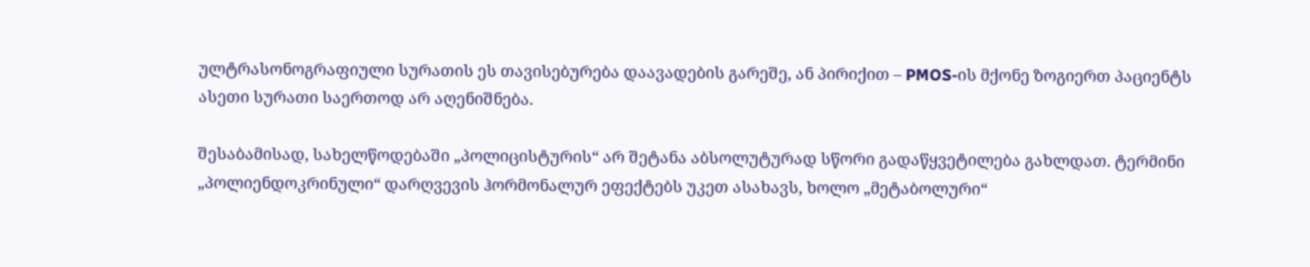ულტრასონოგრაფიული სურათის ეს თავისებურება დაავადების გარეშე, ან პირიქით – PMOS-ის მქონე ზოგიერთ პაციენტს ასეთი სურათი საერთოდ არ აღენიშნება.

შესაბამისად, სახელწოდებაში „პოლიცისტურის“ არ შეტანა აბსოლუტურად სწორი გადაწყვეტილება გახლდათ. ტერმინი „პოლიენდოკრინული“ დარღვევის ჰორმონალურ ეფექტებს უკეთ ასახავს, ხოლო „მეტაბოლური“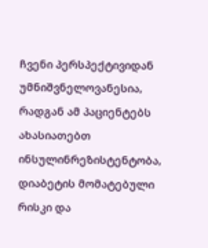ჩვენი პერსპექტივიდან უმნიშვნელოვანესია, რადგან ამ პაციენტებს ახასიათებთ ინსულინრეზისტენტობა, დიაბეტის მომატებული რისკი და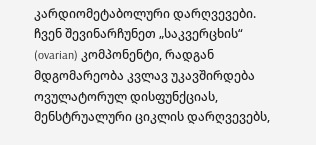კარდიომეტაბოლური დარღვევები. ჩვენ შევინარჩუნეთ „საკვერცხის“ (ovarian) კომპონენტი, რადგან მდგომარეობა კვლავ უკავშირდება ოვულატორულ დისფუნქციას, მენსტრუალური ციკლის დარღვევებს,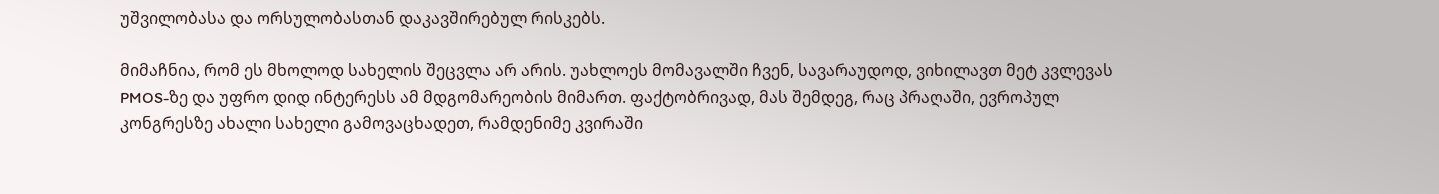უშვილობასა და ორსულობასთან დაკავშირებულ რისკებს.

მიმაჩნია, რომ ეს მხოლოდ სახელის შეცვლა არ არის. უახლოეს მომავალში ჩვენ, სავარაუდოდ, ვიხილავთ მეტ კვლევას PMOS-ზე და უფრო დიდ ინტერესს ამ მდგომარეობის მიმართ. ფაქტობრივად, მას შემდეგ, რაც პრაღაში, ევროპულ კონგრესზე ახალი სახელი გამოვაცხადეთ, რამდენიმე კვირაში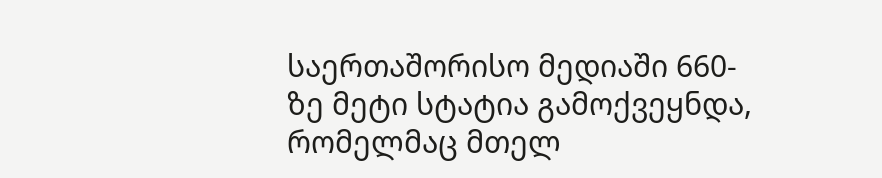საერთაშორისო მედიაში 660-ზე მეტი სტატია გამოქვეყნდა, რომელმაც მთელ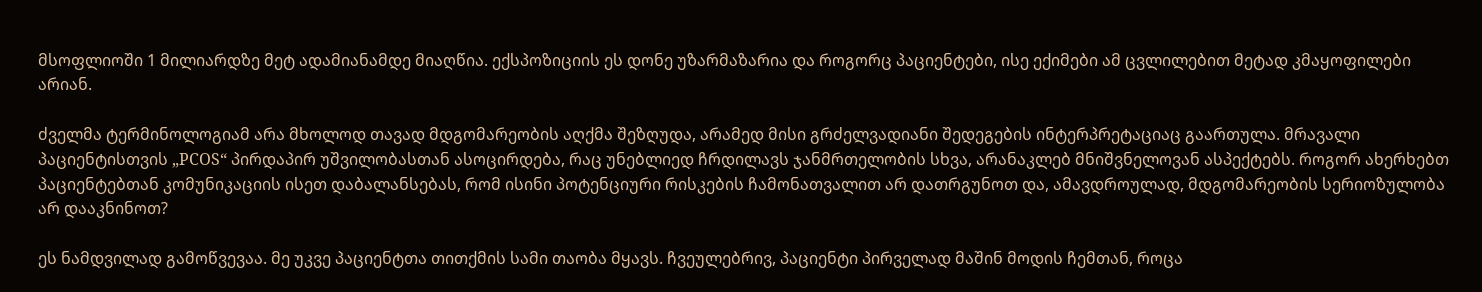მსოფლიოში 1 მილიარდზე მეტ ადამიანამდე მიაღწია. ექსპოზიციის ეს დონე უზარმაზარია და როგორც პაციენტები, ისე ექიმები ამ ცვლილებით მეტად კმაყოფილები არიან.

ძველმა ტერმინოლოგიამ არა მხოლოდ თავად მდგომარეობის აღქმა შეზღუდა, არამედ მისი გრძელვადიანი შედეგების ინტერპრეტაციაც გაართულა. მრავალი პაციენტისთვის „PCOS“ პირდაპირ უშვილობასთან ასოცირდება, რაც უნებლიედ ჩრდილავს ჯანმრთელობის სხვა, არანაკლებ მნიშვნელოვან ასპექტებს. როგორ ახერხებთ პაციენტებთან კომუნიკაციის ისეთ დაბალანსებას, რომ ისინი პოტენციური რისკების ჩამონათვალით არ დათრგუნოთ და, ამავდროულად, მდგომარეობის სერიოზულობა არ დააკნინოთ?

ეს ნამდვილად გამოწვევაა. მე უკვე პაციენტთა თითქმის სამი თაობა მყავს. ჩვეულებრივ, პაციენტი პირველად მაშინ მოდის ჩემთან, როცა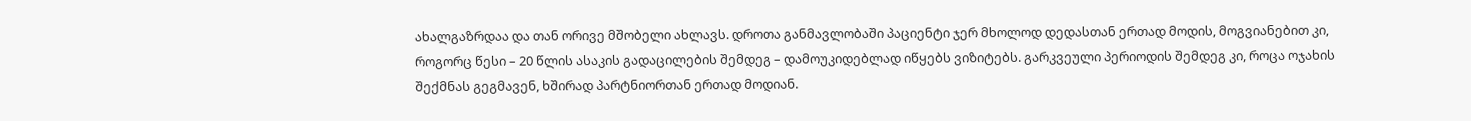ახალგაზრდაა და თან ორივე მშობელი ახლავს. დროთა განმავლობაში პაციენტი ჯერ მხოლოდ დედასთან ერთად მოდის, მოგვიანებით კი, როგორც წესი – 20 წლის ასაკის გადაცილების შემდეგ – დამოუკიდებლად იწყებს ვიზიტებს. გარკვეული პერიოდის შემდეგ კი, როცა ოჯახის შექმნას გეგმავენ, ხშირად პარტნიორთან ერთად მოდიან.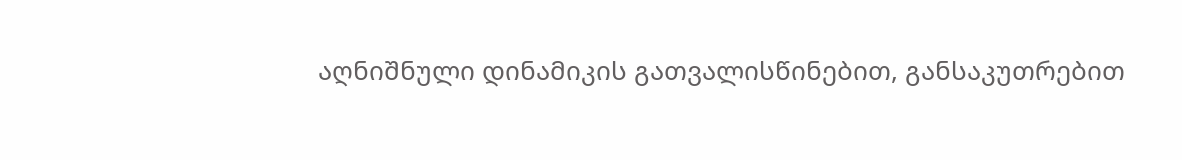აღნიშნული დინამიკის გათვალისწინებით, განსაკუთრებით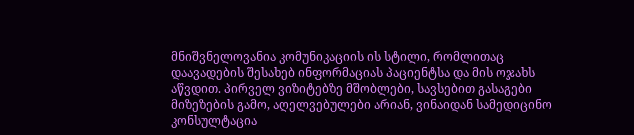მნიშვნელოვანია კომუნიკაციის ის სტილი, რომლითაც დაავადების შესახებ ინფორმაციას პაციენტსა და მის ოჯახს აწვდით. პირველ ვიზიტებზე მშობლები, სავსებით გასაგები მიზეზების გამო, აღელვებულები არიან, ვინაიდან სამედიცინო კონსულტაცია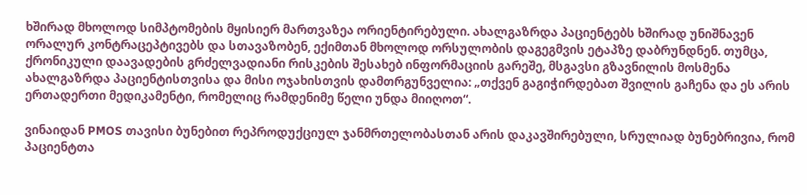ხშირად მხოლოდ სიმპტომების მყისიერ მართვაზეა ორიენტირებული. ახალგაზრდა პაციენტებს ხშირად უნიშნავენ ორალურ კონტრაცეპტივებს და სთავაზობენ, ექიმთან მხოლოდ ორსულობის დაგეგმვის ეტაპზე დაბრუნდნენ. თუმცა, ქრონიკული დაავადების გრძელვადიანი რისკების შესახებ ინფორმაციის გარეშე, მსგავსი გზავნილის მოსმენა ახალგაზრდა პაციენტისთვისა და მისი ოჯახისთვის დამთრგუნველია: „თქვენ გაგიჭირდებათ შვილის გაჩენა და ეს არის ერთადერთი მედიკამენტი, რომელიც რამდენიმე წელი უნდა მიიღოთ“.

ვინაიდან PMOS თავისი ბუნებით რეპროდუქციულ ჯანმრთელობასთან არის დაკავშირებული, სრულიად ბუნებრივია, რომ პაციენტთა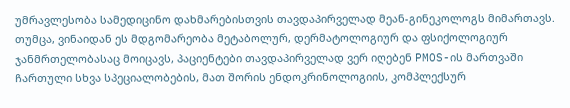უმრავლესობა სამედიცინო დახმარებისთვის თავდაპირველად მეან-გინეკოლოგს მიმართავს. თუმცა, ვინაიდან ეს მდგომარეობა მეტაბოლურ, დერმატოლოგიურ და ფსიქოლოგიურ ჯანმრთელობასაც მოიცავს, პაციენტები თავდაპირველად ვერ იღებენ PMOS-ის მართვაში ჩართული სხვა სპეციალობების, მათ შორის ენდოკრინოლოგიის, კომპლექსურ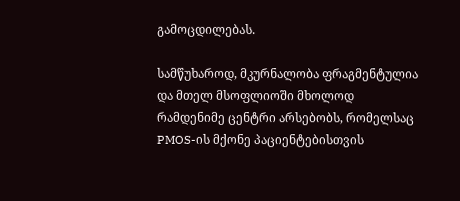გამოცდილებას.

სამწუხაროდ, მკურნალობა ფრაგმენტულია და მთელ მსოფლიოში მხოლოდ რამდენიმე ცენტრი არსებობს, რომელსაც PMOS-ის მქონე პაციენტებისთვის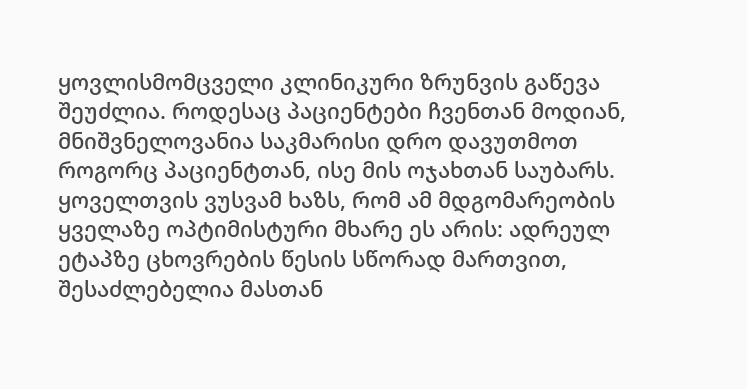ყოვლისმომცველი კლინიკური ზრუნვის გაწევა შეუძლია. როდესაც პაციენტები ჩვენთან მოდიან, მნიშვნელოვანია საკმარისი დრო დავუთმოთ როგორც პაციენტთან, ისე მის ოჯახთან საუბარს. ყოველთვის ვუსვამ ხაზს, რომ ამ მდგომარეობის ყველაზე ოპტიმისტური მხარე ეს არის: ადრეულ ეტაპზე ცხოვრების წესის სწორად მართვით, შესაძლებელია მასთან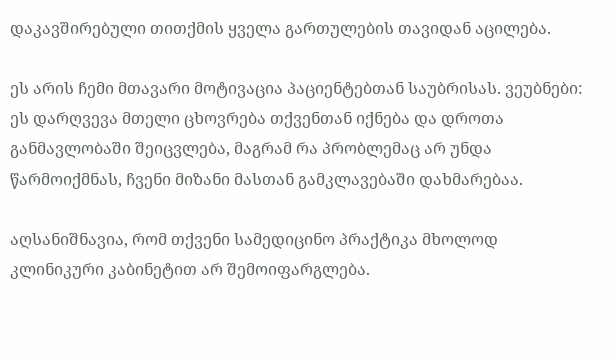დაკავშირებული თითქმის ყველა გართულების თავიდან აცილება.

ეს არის ჩემი მთავარი მოტივაცია პაციენტებთან საუბრისას. ვეუბნები: ეს დარღვევა მთელი ცხოვრება თქვენთან იქნება და დროთა განმავლობაში შეიცვლება, მაგრამ რა პრობლემაც არ უნდა წარმოიქმნას, ჩვენი მიზანი მასთან გამკლავებაში დახმარებაა.

აღსანიშნავია, რომ თქვენი სამედიცინო პრაქტიკა მხოლოდ კლინიკური კაბინეტით არ შემოიფარგლება.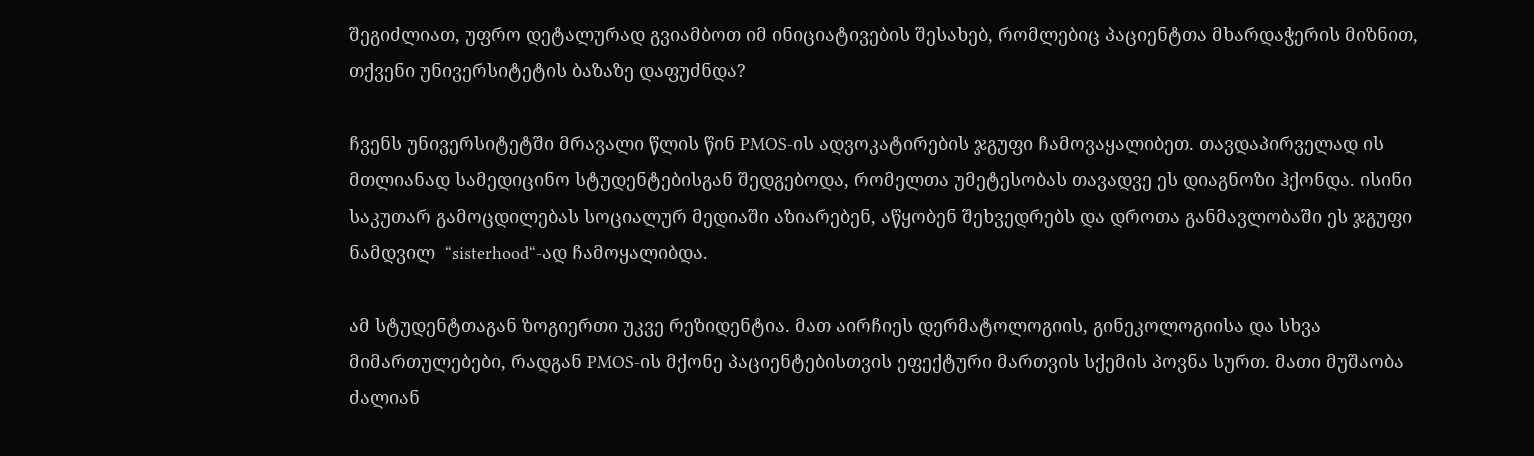შეგიძლიათ, უფრო დეტალურად გვიამბოთ იმ ინიციატივების შესახებ, რომლებიც პაციენტთა მხარდაჭერის მიზნით, თქვენი უნივერსიტეტის ბაზაზე დაფუძნდა?

ჩვენს უნივერსიტეტში მრავალი წლის წინ PMOS-ის ადვოკატირების ჯგუფი ჩამოვაყალიბეთ. თავდაპირველად ის მთლიანად სამედიცინო სტუდენტებისგან შედგებოდა, რომელთა უმეტესობას თავადვე ეს დიაგნოზი ჰქონდა. ისინი საკუთარ გამოცდილებას სოციალურ მედიაში აზიარებენ, აწყობენ შეხვედრებს და დროთა განმავლობაში ეს ჯგუფი ნამდვილ  “sisterhood“-ად ჩამოყალიბდა.

ამ სტუდენტთაგან ზოგიერთი უკვე რეზიდენტია. მათ აირჩიეს დერმატოლოგიის, გინეკოლოგიისა და სხვა მიმართულებები, რადგან PMOS-ის მქონე პაციენტებისთვის ეფექტური მართვის სქემის პოვნა სურთ. მათი მუშაობა ძალიან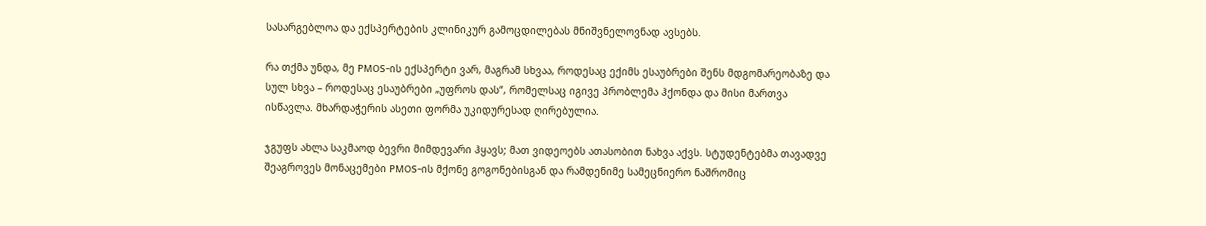სასარგებლოა და ექსპერტების კლინიკურ გამოცდილებას მნიშვნელოვნად ავსებს.

რა თქმა უნდა, მე PMOS-ის ექსპერტი ვარ, მაგრამ სხვაა, როდესაც ექიმს ესაუბრები შენს მდგომარეობაზე და სულ სხვა – როდესაც ესაუბრები „უფროს დას“, რომელსაც იგივე პრობლემა ჰქონდა და მისი მართვა ისწავლა. მხარდაჭერის ასეთი ფორმა უკიდურესად ღირებულია.

ჯგუფს ახლა საკმაოდ ბევრი მიმდევარი ჰყავს; მათ ვიდეოებს ათასობით ნახვა აქვს. სტუდენტებმა თავადვე შეაგროვეს მონაცემები PMOS-ის მქონე გოგონებისგან და რამდენიმე სამეცნიერო ნაშრომიც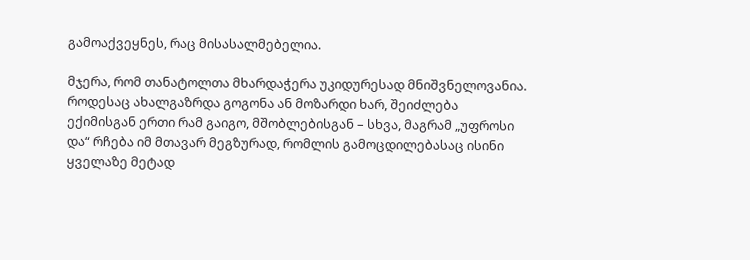გამოაქვეყნეს, რაც მისასალმებელია.

მჯერა, რომ თანატოლთა მხარდაჭერა უკიდურესად მნიშვნელოვანია. როდესაც ახალგაზრდა გოგონა ან მოზარდი ხარ, შეიძლება ექიმისგან ერთი რამ გაიგო, მშობლებისგან – სხვა, მაგრამ „უფროსი და“ რჩება იმ მთავარ მეგზურად, რომლის გამოცდილებასაც ისინი ყველაზე მეტად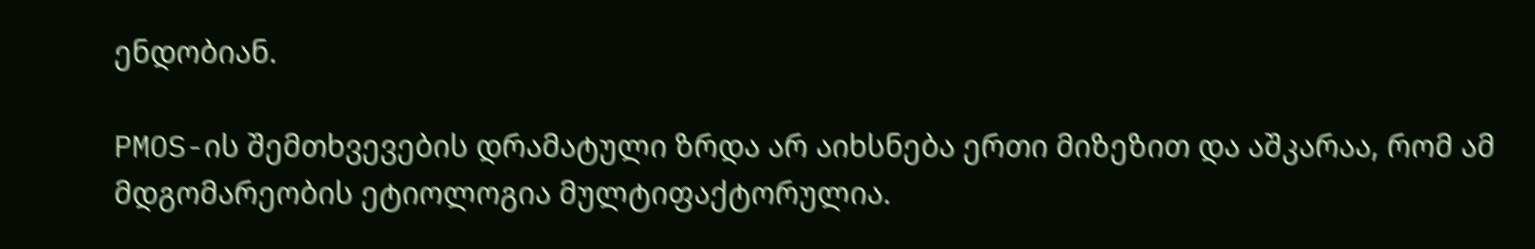ენდობიან.

PMOS-ის შემთხვევების დრამატული ზრდა არ აიხსნება ერთი მიზეზით და აშკარაა, რომ ამ მდგომარეობის ეტიოლოგია მულტიფაქტორულია.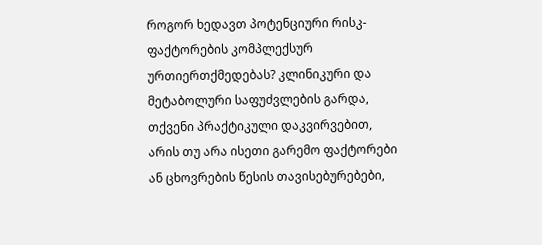როგორ ხედავთ პოტენციური რისკ-ფაქტორების კომპლექსურ ურთიერთქმედებას? კლინიკური და მეტაბოლური საფუძვლების გარდა, თქვენი პრაქტიკული დაკვირვებით, არის თუ არა ისეთი გარემო ფაქტორები ან ცხოვრების წესის თავისებურებები,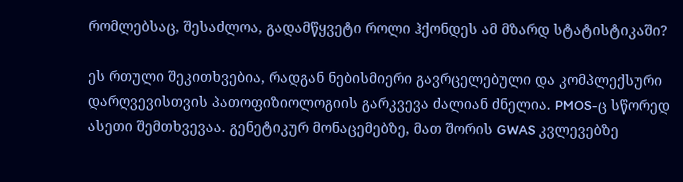რომლებსაც, შესაძლოა, გადამწყვეტი როლი ჰქონდეს ამ მზარდ სტატისტიკაში?

ეს რთული შეკითხვებია, რადგან ნებისმიერი გავრცელებული და კომპლექსური დარღვევისთვის პათოფიზიოლოგიის გარკვევა ძალიან ძნელია. PMOS-ც სწორედ ასეთი შემთხვევაა. გენეტიკურ მონაცემებზე, მათ შორის GWAS კვლევებზე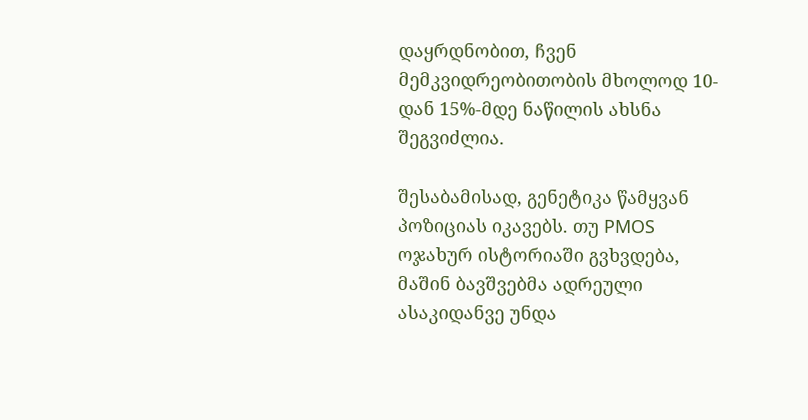დაყრდნობით, ჩვენ მემკვიდრეობითობის მხოლოდ 10-დან 15%-მდე ნაწილის ახსნა შეგვიძლია.

შესაბამისად, გენეტიკა წამყვან პოზიციას იკავებს. თუ PMOS ოჯახურ ისტორიაში გვხვდება, მაშინ ბავშვებმა ადრეული ასაკიდანვე უნდა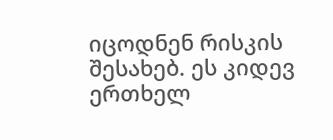იცოდნენ რისკის შესახებ. ეს კიდევ ერთხელ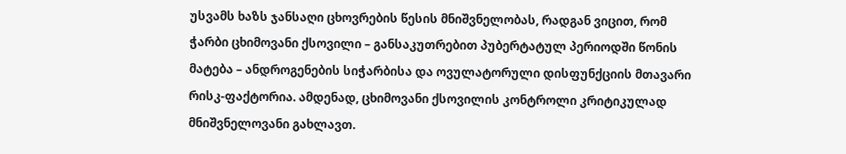უსვამს ხაზს ჯანსაღი ცხოვრების წესის მნიშვნელობას, რადგან ვიცით, რომ ჭარბი ცხიმოვანი ქსოვილი – განსაკუთრებით პუბერტატულ პერიოდში წონის მატება – ანდროგენების სიჭარბისა და ოვულატორული დისფუნქციის მთავარი რისკ-ფაქტორია. ამდენად, ცხიმოვანი ქსოვილის კონტროლი კრიტიკულად მნიშვნელოვანი გახლავთ.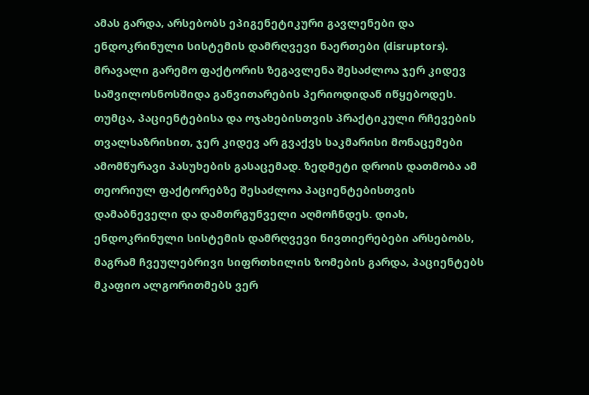ამას გარდა, არსებობს ეპიგენეტიკური გავლენები და ენდოკრინული სისტემის დამრღვევი ნაერთები (disruptors). მრავალი გარემო ფაქტორის ზეგავლენა შესაძლოა ჯერ კიდევ საშვილოსნოსშიდა განვითარების პერიოდიდან იწყებოდეს. თუმცა, პაციენტებისა და ოჯახებისთვის პრაქტიკული რჩევების თვალსაზრისით, ჯერ კიდევ არ გვაქვს საკმარისი მონაცემები ამომწურავი პასუხების გასაცემად. ზედმეტი დროის დათმობა ამ თეორიულ ფაქტორებზე შესაძლოა პაციენტებისთვის დამაბნეველი და დამთრგუნველი აღმოჩნდეს. დიახ, ენდოკრინული სისტემის დამრღვევი ნივთიერებები არსებობს, მაგრამ ჩვეულებრივი სიფრთხილის ზომების გარდა, პაციენტებს მკაფიო ალგორითმებს ვერ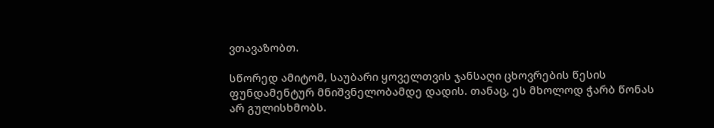ვთავაზობთ.

სწორედ ამიტომ, საუბარი ყოველთვის ჯანსაღი ცხოვრების წესის ფუნდამენტურ მნიშვნელობამდე დადის. თანაც, ეს მხოლოდ ჭარბ წონას არ გულისხმობს.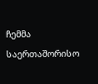ჩემმა საერთაშორისო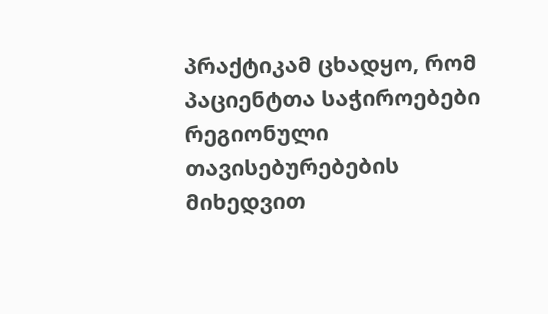პრაქტიკამ ცხადყო, რომ პაციენტთა საჭიროებები რეგიონული თავისებურებების მიხედვით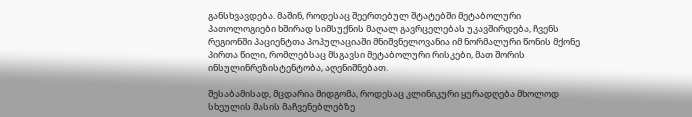განსხვავდება. მაშინ, როდესაც შეერთებულ შტატებში მეტაბოლური პათოლოგიები ხშირად სიმსუქნის მაღალ გავრცელებას უკავშირდება, ჩვენს რეგიონში პაციენტთა პოპულაციაში მნიშვნელოვანია იმ ნორმალური წონის მქონე პირთა წილი, რომლებსაც მსგავსი მეტაბოლური რისკები, მათ შორის ინსულინრეზისტენტობა, აღენიშნებათ.

შესაბამისად, მცდარია მიდგომა, როდესაც კლინიკური ყურადღება მხოლოდ სხეულის მასის მაჩვენებლებზე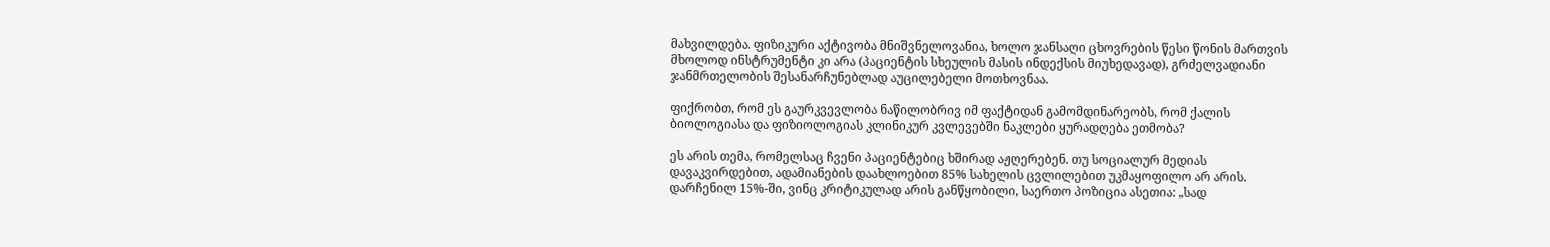მახვილდება. ფიზიკური აქტივობა მნიშვნელოვანია, ხოლო ჯანსაღი ცხოვრების წესი წონის მართვის მხოლოდ ინსტრუმენტი კი არა (პაციენტის სხეულის მასის ინდექსის მიუხედავად), გრძელვადიანი ჯანმრთელობის შესანარჩუნებლად აუცილებელი მოთხოვნაა.

ფიქრობთ, რომ ეს გაურკვევლობა ნაწილობრივ იმ ფაქტიდან გამომდინარეობს, რომ ქალის ბიოლოგიასა და ფიზიოლოგიას კლინიკურ კვლევებში ნაკლები ყურადღება ეთმობა?

ეს არის თემა, რომელსაც ჩვენი პაციენტებიც ხშირად აჟღერებენ. თუ სოციალურ მედიას დავაკვირდებით, ადამიანების დაახლოებით 85% სახელის ცვლილებით უკმაყოფილო არ არის. დარჩენილ 15%-ში, ვინც კრიტიკულად არის განწყობილი, საერთო პოზიცია ასეთია: „სად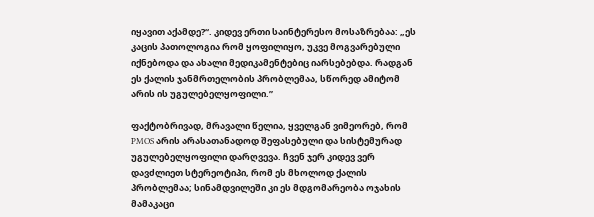იყავით აქამდე?“. კიდევ ერთი საინტერესო მოსაზრებაა: „ეს კაცის პათოლოგია რომ ყოფილიყო, უკვე მოგვარებული იქნებოდა და ახალი მედიკამენტებიც იარსებებდა. რადგან ეს ქალის ჯანმრთელობის პრობლემაა, სწორედ ამიტომ არის ის უგულებელყოფილი.”

ფაქტობრივად, მრავალი წელია, ყველგან ვიმეორებ, რომ PMOS არის არასათანადოდ შეფასებული და სისტემურად უგულებელყოფილი დარღვევა. ჩვენ ჯერ კიდევ ვერ დავძლიეთ სტერეოტიპი, რომ ეს მხოლოდ ქალის პრობლემაა; სინამდვილეში კი ეს მდგომარეობა ოჯახის მამაკაცი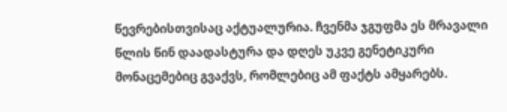წევრებისთვისაც აქტუალურია. ჩვენმა ჯგუფმა ეს მრავალი წლის წინ დაადასტურა და დღეს უკვე გენეტიკური მონაცემებიც გვაქვს, რომლებიც ამ ფაქტს ამყარებს.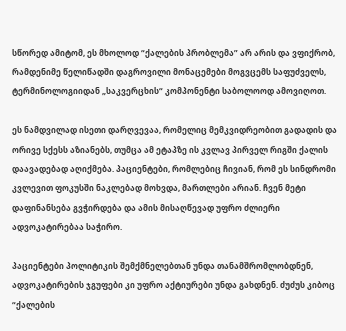სწორედ ამიტომ, ეს მხოლოდ “ქალების პრობლემა” არ არის და ვფიქრობ, რამდენიმე წელიწადში დაგროვილი მონაცემები მოგვცემს საფუძველს, ტერმინოლოგიიდან „საკვერცხის“ კომპონენტი საბოლოოდ ამოვიღოთ.

ეს ნამდვილად ისეთი დარღვევაა, რომელიც მემკვიდრეობით გადადის და ორივე სქესს აზიანებს, თუმცა ამ ეტაპზე ის კვლავ პირველ რიგში ქალის დაავადებად აღიქმება. პაციენტები, რომლებიც ჩივიან, რომ ეს სინდრომი კვლევით ფოკუსში ნაკლებად მოხვდა, მართლები არიან. ჩვენ მეტი დაფინანსება გვჭირდება და ამის მისაღწევად უფრო ძლიერი ადვოკატირებაა საჭირო.

პაციენტები პოლიტიკის შემქმნელებთან უნდა თანამშრომლობდნენ, ადვოკატირების ჯგუფები კი უფრო აქტიურები უნდა გახდნენ. ძუძუს კიბოც “ქალების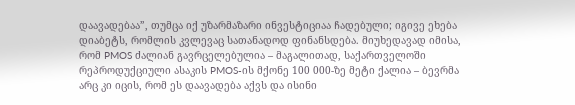დაავადებაა”, თუმცა იქ უზარმაზარი ინვესტიციაა ჩადებული; იგივე ეხება დიაბეტს, რომლის კვლევაც სათანადოდ ფინანსდება. მიუხედავად იმისა, რომ PMOS ძალიან გავრცელებულია – მაგალითად, საქართველოში რეპროდუქციული ასაკის PMOS-ის მქონე 100 000-ზე მეტი ქალია – ბევრმა არც კი იცის, რომ ეს დაავადება აქვს და ისინი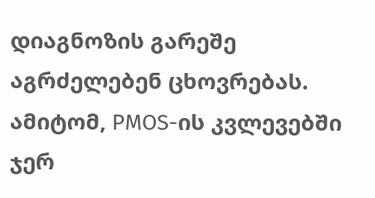დიაგნოზის გარეშე აგრძელებენ ცხოვრებას. ამიტომ, PMOS-ის კვლევებში ჯერ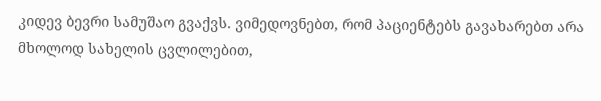კიდევ ბევრი სამუშაო გვაქვს. ვიმედოვნებთ, რომ პაციენტებს გავახარებთ არა მხოლოდ სახელის ცვლილებით,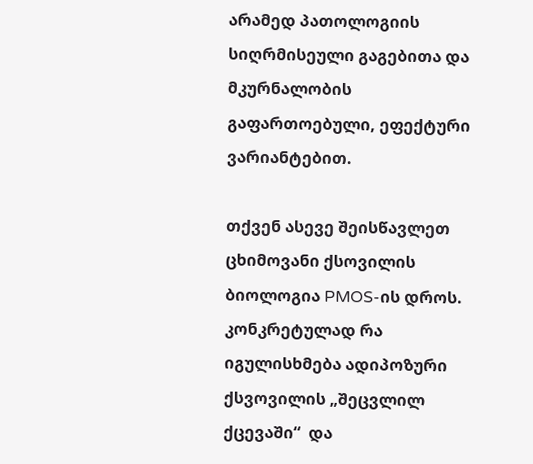არამედ პათოლოგიის სიღრმისეული გაგებითა და მკურნალობის გაფართოებული, ეფექტური ვარიანტებით.

თქვენ ასევე შეისწავლეთ ცხიმოვანი ქსოვილის ბიოლოგია PMOS-ის დროს. კონკრეტულად რა იგულისხმება ადიპოზური ქსვოვილის „შეცვლილ ქცევაში“  და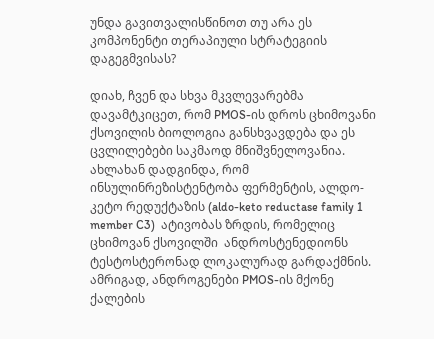უნდა გავითვალისწინოთ თუ არა ეს კომპონენტი თერაპიული სტრატეგიის დაგეგმვისას?

დიახ, ჩვენ და სხვა მკვლევარებმა დავამტკიცეთ, რომ PMOS-ის დროს ცხიმოვანი ქსოვილის ბიოლოგია განსხვავდება და ეს ცვლილებები საკმაოდ მნიშვნელოვანია. ახლახან დადგინდა, რომ ინსულინრეზისტენტობა ფერმენტის, ალდო-კეტო რედუქტაზის (aldo-keto reductase family 1 member C3)  ატივობას ზრდის, რომელიც ცხიმოვან ქსოვილში  ანდროსტენედიონს ტესტოსტერონად ლოკალურად გარდაქმნის. ამრიგად, ანდროგენები PMOS-ის მქონე ქალების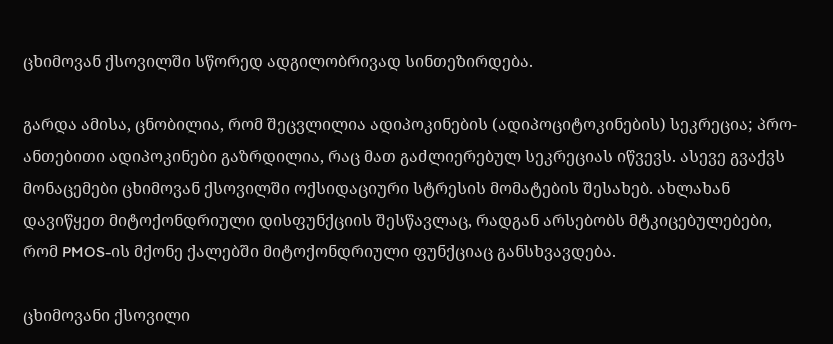ცხიმოვან ქსოვილში სწორედ ადგილობრივად სინთეზირდება.

გარდა ამისა, ცნობილია, რომ შეცვლილია ადიპოკინების (ადიპოციტოკინების) სეკრეცია; პრო-ანთებითი ადიპოკინები გაზრდილია, რაც მათ გაძლიერებულ სეკრეციას იწვევს. ასევე გვაქვს მონაცემები ცხიმოვან ქსოვილში ოქსიდაციური სტრესის მომატების შესახებ. ახლახან დავიწყეთ მიტოქონდრიული დისფუნქციის შესწავლაც, რადგან არსებობს მტკიცებულებები, რომ PMOS-ის მქონე ქალებში მიტოქონდრიული ფუნქციაც განსხვავდება.

ცხიმოვანი ქსოვილი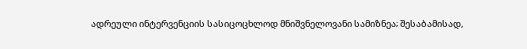ადრეული ინტერვენციის სასიცოცხლოდ მნიშვნელოვანი სამიზნეა; შესაბამისად,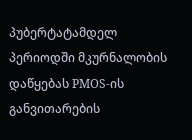პუბერტატამდელ პერიოდში მკურნალობის დაწყებას PMOS-ის განვითარების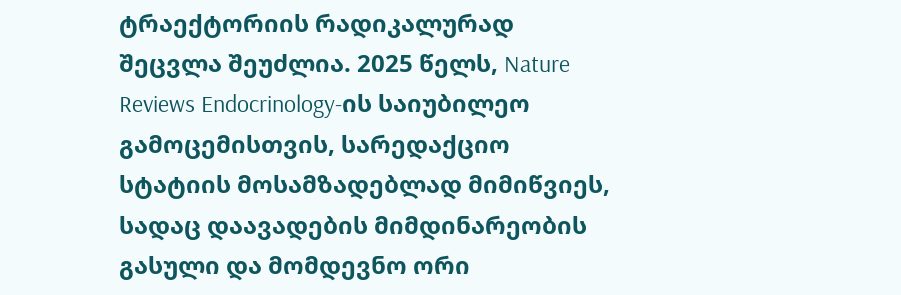ტრაექტორიის რადიკალურად შეცვლა შეუძლია. 2025 წელს, Nature Reviews Endocrinology-ის საიუბილეო გამოცემისთვის, სარედაქციო სტატიის მოსამზადებლად მიმიწვიეს, სადაც დაავადების მიმდინარეობის გასული და მომდევნო ორი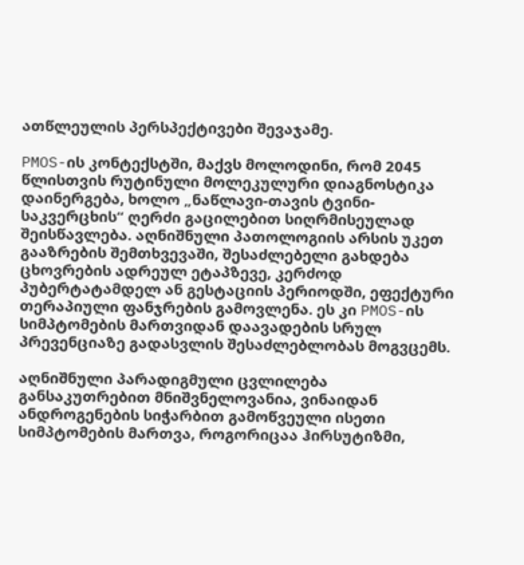ათწლეულის პერსპექტივები შევაჯამე.

PMOS-ის კონტექსტში, მაქვს მოლოდინი, რომ 2045 წლისთვის რუტინული მოლეკულური დიაგნოსტიკა დაინერგება, ხოლო „ნაწლავი-თავის ტვინი-საკვერცხის“ ღერძი გაცილებით სიღრმისეულად შეისწავლება. აღნიშნული პათოლოგიის არსის უკეთ გააზრების შემთხვევაში, შესაძლებელი გახდება ცხოვრების ადრეულ ეტაპზევე, კერძოდ პუბერტატამდელ ან გესტაციის პერიოდში, ეფექტური თერაპიული ფანჯრების გამოვლენა. ეს კი PMOS-ის სიმპტომების მართვიდან დაავადების სრულ პრევენციაზე გადასვლის შესაძლებლობას მოგვცემს.

აღნიშნული პარადიგმული ცვლილება განსაკუთრებით მნიშვნელოვანია, ვინაიდან ანდროგენების სიჭარბით გამოწვეული ისეთი სიმპტომების მართვა, როგორიცაა ჰირსუტიზმი,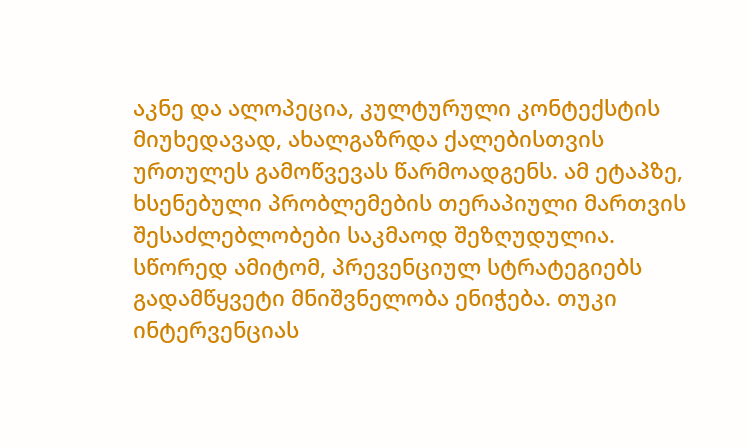აკნე და ალოპეცია, კულტურული კონტექსტის მიუხედავად, ახალგაზრდა ქალებისთვის ურთულეს გამოწვევას წარმოადგენს. ამ ეტაპზე, ხსენებული პრობლემების თერაპიული მართვის შესაძლებლობები საკმაოდ შეზღუდულია. სწორედ ამიტომ, პრევენციულ სტრატეგიებს გადამწყვეტი მნიშვნელობა ენიჭება. თუკი ინტერვენციას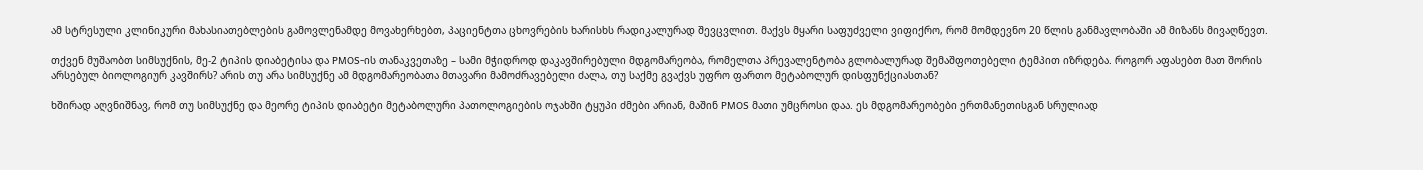ამ სტრესული კლინიკური მახასიათებლების გამოვლენამდე მოვახერხებთ, პაციენტთა ცხოვრების ხარისხს რადიკალურად შევცვლით. მაქვს მყარი საფუძველი ვიფიქრო, რომ მომდევნო 20 წლის განმავლობაში ამ მიზანს მივაღწევთ.

თქვენ მუშაობთ სიმსუქნის, მე-2 ტიპის დიაბეტისა და PMOS-ის თანაკვეთაზე – სამი მჭიდროდ დაკავშირებული მდგომარეობა, რომელთა პრევალენტობა გლობალურად შემაშფოთებელი ტემპით იზრდება. როგორ აფასებთ მათ შორის არსებულ ბიოლოგიურ კავშირს? არის თუ არა სიმსუქნე ამ მდგომარეობათა მთავარი მამოძრავებელი ძალა, თუ საქმე გვაქვს უფრო ფართო მეტაბოლურ დისფუნქციასთან?

ხშირად აღვნიშნავ, რომ თუ სიმსუქნე და მეორე ტიპის დიაბეტი მეტაბოლური პათოლოგიების ოჯახში ტყუპი ძმები არიან, მაშინ PMOS მათი უმცროსი დაა. ეს მდგომარეობები ერთმანეთისგან სრულიად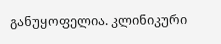განუყოფელია. კლინიკური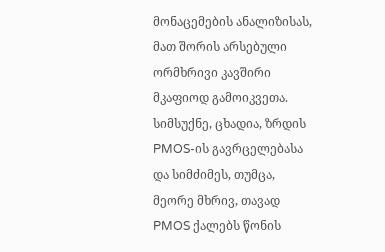მონაცემების ანალიზისას, მათ შორის არსებული ორმხრივი კავშირი მკაფიოდ გამოიკვეთა. სიმსუქნე, ცხადია, ზრდის PMOS-ის გავრცელებასა და სიმძიმეს, თუმცა, მეორე მხრივ, თავად PMOS ქალებს წონის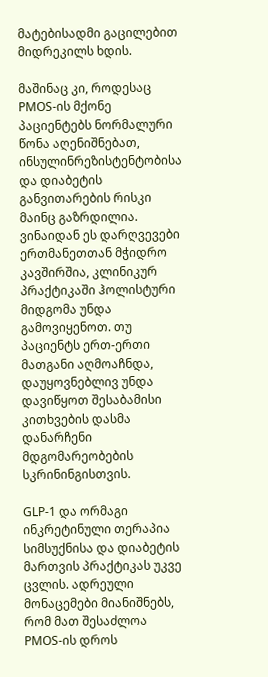მატებისადმი გაცილებით მიდრეკილს ხდის.

მაშინაც კი, როდესაც PMOS-ის მქონე პაციენტებს ნორმალური წონა აღენიშნებათ, ინსულინრეზისტენტობისა და დიაბეტის განვითარების რისკი მაინც გაზრდილია. ვინაიდან ეს დარღვევები ერთმანეთთან მჭიდრო კავშირშია, კლინიკურ პრაქტიკაში ჰოლისტური მიდგომა უნდა გამოვიყენოთ. თუ პაციენტს ერთ-ერთი მათგანი აღმოაჩნდა, დაუყოვნებლივ უნდა დავიწყოთ შესაბამისი კითხვების დასმა დანარჩენი მდგომარეობების სკრინინგისთვის.

GLP-1 და ორმაგი ინკრეტინული თერაპია სიმსუქნისა და დიაბეტის მართვის პრაქტიკას უკვე ცვლის. ადრეული მონაცემები მიანიშნებს, რომ მათ შესაძლოა PMOS-ის დროს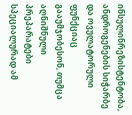ინსულინრეზისტენტობა, ანდროგენების სიჭარბე და ოვულატორული ფუნქციაც გააუმჯობესონ, თუმცა აღნიშნული პრეპარატები სპეციალურად ამ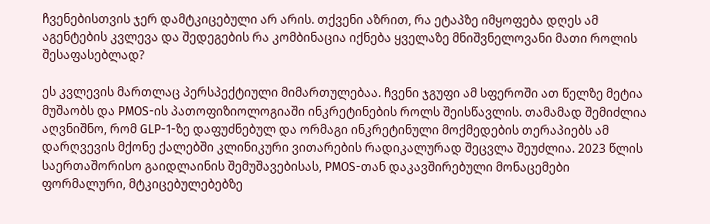ჩვენებისთვის ჯერ დამტკიცებული არ არის. თქვენი აზრით, რა ეტაპზე იმყოფება დღეს ამ აგენტების კვლევა და შედეგების რა კომბინაცია იქნება ყველაზე მნიშვნელოვანი მათი როლის შესაფასებლად?

ეს კვლევის მართლაც პერსპექტიული მიმართულებაა. ჩვენი ჯგუფი ამ სფეროში ათ წელზე მეტია მუშაობს და PMOS-ის პათოფიზიოლოგიაში ინკრეტინების როლს შეისწავლის. თამამად შემიძლია აღვნიშნო, რომ GLP-1-ზე დაფუძნებულ და ორმაგი ინკრეტინული მოქმედების თერაპიებს ამ დარღვევის მქონე ქალებში კლინიკური ვითარების რადიკალურად შეცვლა შეუძლია. 2023 წლის საერთაშორისო გაიდლაინის შემუშავებისას, PMOS-თან დაკავშირებული მონაცემები ფორმალური, მტკიცებულებებზე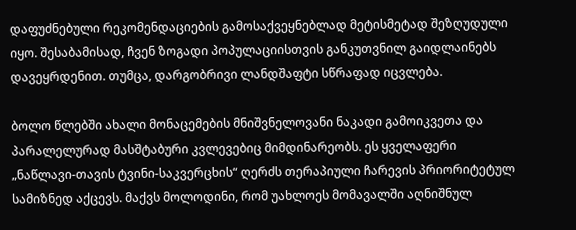დაფუძნებული რეკომენდაციების გამოსაქვეყნებლად მეტისმეტად შეზღუდული იყო. შესაბამისად, ჩვენ ზოგადი პოპულაციისთვის განკუთვნილ გაიდლაინებს დავეყრდენით. თუმცა, დარგობრივი ლანდშაფტი სწრაფად იცვლება.

ბოლო წლებში ახალი მონაცემების მნიშვნელოვანი ნაკადი გამოიკვეთა და პარალელურად მასშტაბური კვლევებიც მიმდინარეობს. ეს ყველაფერი „ნაწლავი-თავის ტვინი-საკვერცხის“ ღერძს თერაპიული ჩარევის პრიორიტეტულ სამიზნედ აქცევს. მაქვს მოლოდინი, რომ უახლოეს მომავალში აღნიშნულ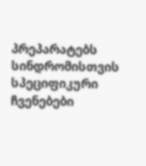პრეპარატებს სინდრომისთვის სპეციფიკური ჩვენებები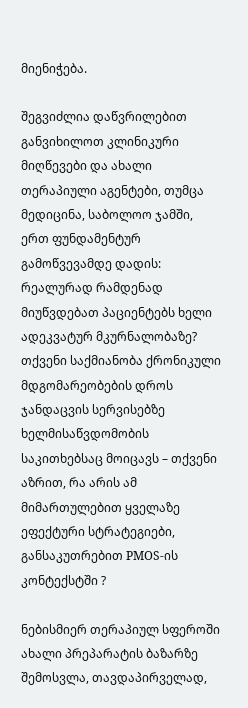მიენიჭება.

შეგვიძლია დაწვრილებით განვიხილოთ კლინიკური მიღწევები და ახალი თერაპიული აგენტები, თუმცა მედიცინა, საბოლოო ჯამში, ერთ ფუნდამენტურ გამოწვევამდე დადის: რეალურად რამდენად მიუწვდებათ პაციენტებს ხელი ადეკვატურ მკურნალობაზე? თქვენი საქმიანობა ქრონიკული მდგომარეობების დროს ჯანდაცვის სერვისებზე ხელმისაწვდომობის საკითხებსაც მოიცავს – თქვენი აზრით, რა არის ამ მიმართულებით ყველაზე ეფექტური სტრატეგიები, განსაკუთრებით PMOS-ის კონტექსტში ?

ნებისმიერ თერაპიულ სფეროში ახალი პრეპარატის ბაზარზე შემოსვლა, თავდაპირველად,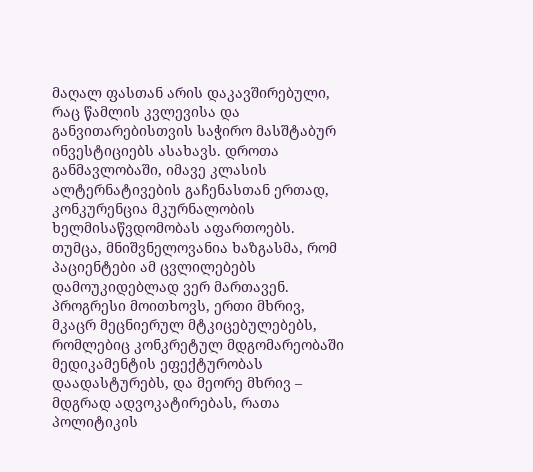მაღალ ფასთან არის დაკავშირებული, რაც წამლის კვლევისა და განვითარებისთვის საჭირო მასშტაბურ ინვესტიციებს ასახავს. დროთა განმავლობაში, იმავე კლასის ალტერნატივების გაჩენასთან ერთად, კონკურენცია მკურნალობის ხელმისაწვდომობას აფართოებს. თუმცა, მნიშვნელოვანია ხაზგასმა, რომ პაციენტები ამ ცვლილებებს დამოუკიდებლად ვერ მართავენ. პროგრესი მოითხოვს, ერთი მხრივ, მკაცრ მეცნიერულ მტკიცებულებებს, რომლებიც კონკრეტულ მდგომარეობაში მედიკამენტის ეფექტურობას დაადასტურებს, და მეორე მხრივ – მდგრად ადვოკატირებას, რათა პოლიტიკის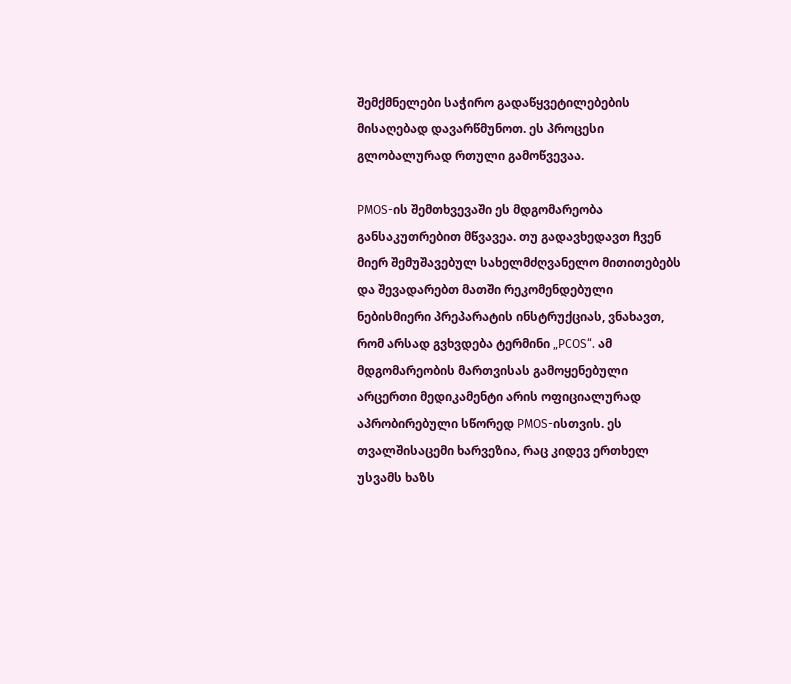შემქმნელები საჭირო გადაწყვეტილებების მისაღებად დავარწმუნოთ. ეს პროცესი გლობალურად რთული გამოწვევაა.

PMOS-ის შემთხვევაში ეს მდგომარეობა განსაკუთრებით მწვავეა. თუ გადავხედავთ ჩვენ მიერ შემუშავებულ სახელმძღვანელო მითითებებს და შევადარებთ მათში რეკომენდებული ნებისმიერი პრეპარატის ინსტრუქციას, ვნახავთ, რომ არსად გვხვდება ტერმინი „PCOS“. ამ მდგომარეობის მართვისას გამოყენებული არცერთი მედიკამენტი არის ოფიციალურად აპრობირებული სწორედ PMOS-ისთვის. ეს თვალშისაცემი ხარვეზია, რაც კიდევ ერთხელ უსვამს ხაზს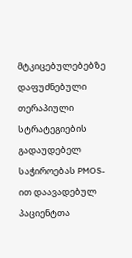მტკიცებულებებზე დაფუძნებული თერაპიული სტრატეგიების გადაუდებელ საჭიროებას PMOS-ით დაავადებულ პაციენტთა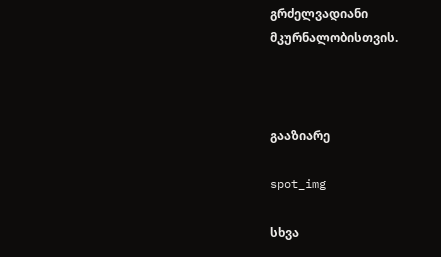გრძელვადიანი მკურნალობისთვის.



გააზიარე

spot_img

სხვა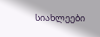სიახლეები